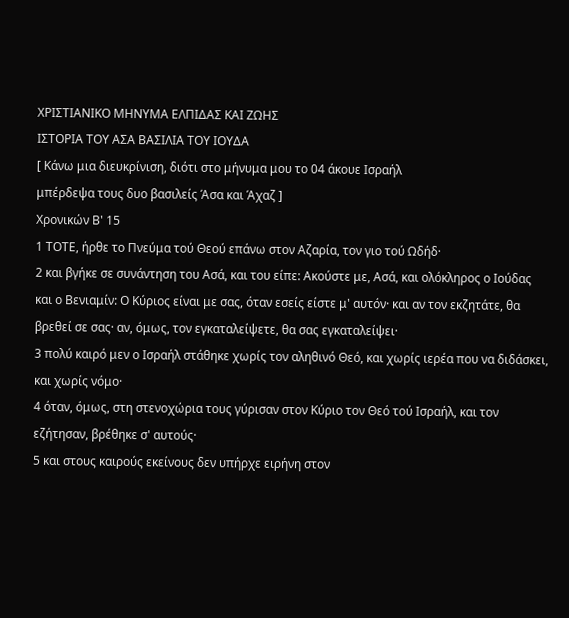ΧΡΙΣΤΙΑΝΙΚΟ ΜΗΝΥΜΑ ΕΛΠΙΔΑΣ ΚΑΙ ΖΩΗΣ
ΙΣΤΟΡΙΑ ΤΟΥ ΑΣΑ ΒΑΣΙΛΙΑ ΤΟΥ ΙΟΥΔΑ
[ Κάνω μια διευκρίνιση, διότι στο μήνυμα μου το 04 άκουε Ισραήλ
μπέρδεψα τους δυο βασιλείς Άσα και Άχαζ ]
Χρονικών Β' 15
1 ΤΟΤΕ, ήρθε το Πνεύμα τού Θεού επάνω στον Αζαρία, τον γιο τού Ωδήδ·
2 και βγήκε σε συνάντηση του Ασά, και του είπε: Ακούστε με, Ασά, και ολόκληρος ο Ιούδας και ο Βενιαμίν: Ο Κύριος είναι με σας, όταν εσείς είστε μ' αυτόν· και αν τον εκζητάτε, θα βρεθεί σε σας· αν, όμως, τον εγκαταλείψετε, θα σας εγκαταλείψει·
3 πολύ καιρό μεν ο Ισραήλ στάθηκε χωρίς τον αληθινό Θεό, και χωρίς ιερέα που να διδάσκει, και χωρίς νόμο·
4 όταν, όμως, στη στενοχώρια τους γύρισαν στον Κύριο τον Θεό τού Ισραήλ, και τον εζήτησαν, βρέθηκε σ' αυτούς·
5 και στους καιρούς εκείνους δεν υπήρχε ειρήνη στον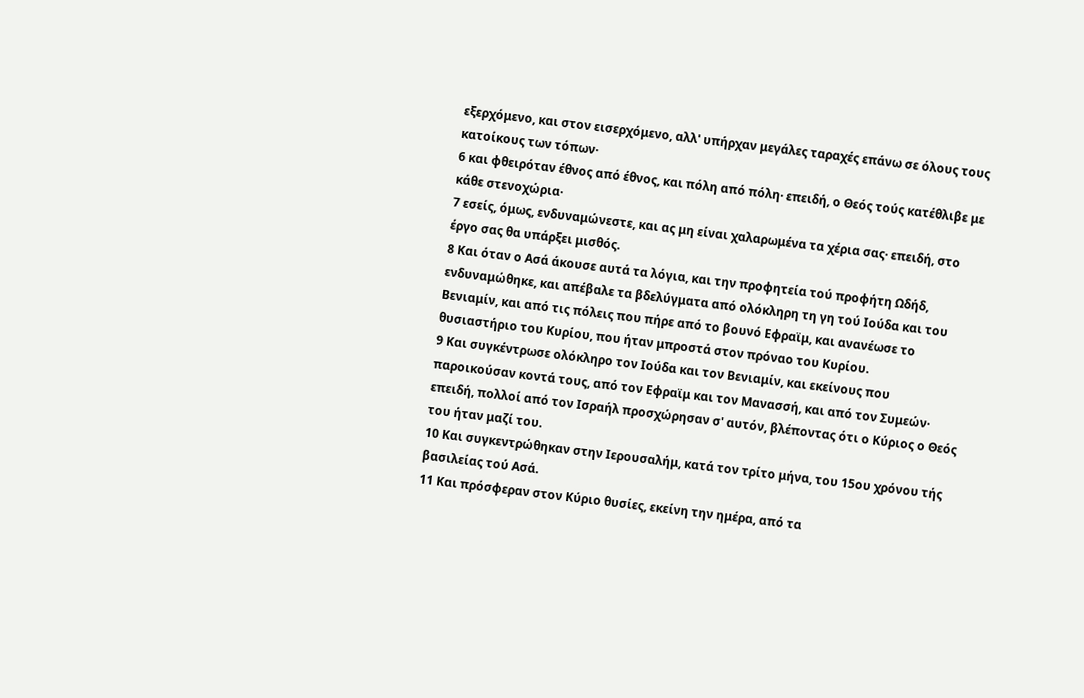εξερχόμενο, και στον εισερχόμενο, αλλ' υπήρχαν μεγάλες ταραχές επάνω σε όλους τους κατοίκους των τόπων·
6 και φθειρόταν έθνος από έθνος, και πόλη από πόλη· επειδή, ο Θεός τούς κατέθλιβε με κάθε στενοχώρια·
7 εσείς, όμως, ενδυναμώνεστε, και ας μη είναι χαλαρωμένα τα χέρια σας· επειδή, στο έργο σας θα υπάρξει μισθός.
8 Και όταν ο Ασά άκουσε αυτά τα λόγια, και την προφητεία τού προφήτη Ωδήδ, ενδυναμώθηκε, και απέβαλε τα βδελύγματα από ολόκληρη τη γη τού Ιούδα και του Βενιαμίν, και από τις πόλεις που πήρε από το βουνό Εφραϊμ, και ανανέωσε το θυσιαστήριο του Κυρίου, που ήταν μπροστά στον πρόναο του Κυρίου.
9 Και συγκέντρωσε ολόκληρο τον Ιούδα και τον Βενιαμίν, και εκείνους που παροικούσαν κοντά τους, από τον Εφραϊμ και τον Μανασσή, και από τον Συμεών· επειδή, πολλοί από τον Ισραήλ προσχώρησαν σ' αυτόν, βλέποντας ότι ο Κύριος ο Θεός του ήταν μαζί του.
10 Και συγκεντρώθηκαν στην Ιερουσαλήμ, κατά τον τρίτο μήνα, του 15ου χρόνου τής βασιλείας τού Ασά.
11 Και πρόσφεραν στον Κύριο θυσίες, εκείνη την ημέρα, από τα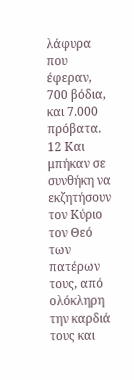λάφυρα που έφεραν, 700 βόδια, και 7.000 πρόβατα.
12 Και μπήκαν σε συνθήκη να εκζητήσουν τον Κύριο τον Θεό των πατέρων τους, από ολόκληρη την καρδιά τους και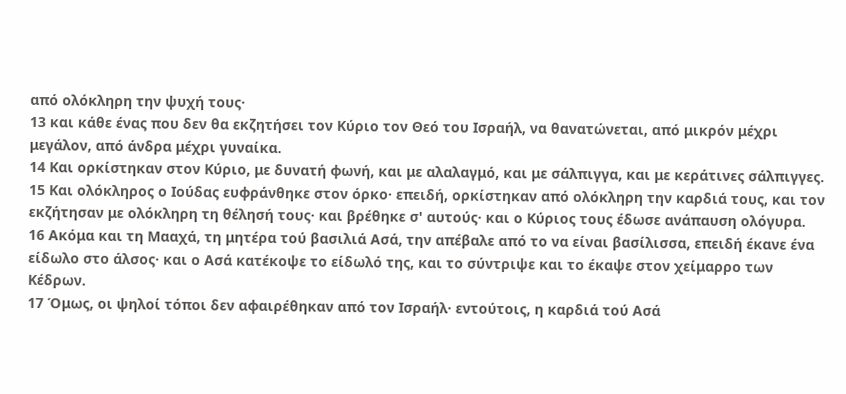από ολόκληρη την ψυχή τους·
13 και κάθε ένας που δεν θα εκζητήσει τον Κύριο τον Θεό του Ισραήλ, να θανατώνεται, από μικρόν μέχρι μεγάλον, από άνδρα μέχρι γυναίκα.
14 Και ορκίστηκαν στον Κύριο, με δυνατή φωνή, και με αλαλαγμό, και με σάλπιγγα, και με κεράτινες σάλπιγγες.
15 Και ολόκληρος ο Ιούδας ευφράνθηκε στον όρκο· επειδή, ορκίστηκαν από ολόκληρη την καρδιά τους, και τον εκζήτησαν με ολόκληρη τη θέλησή τους· και βρέθηκε σ' αυτούς· και ο Κύριος τους έδωσε ανάπαυση ολόγυρα.
16 Ακόμα και τη Μααχά, τη μητέρα τού βασιλιά Ασά, την απέβαλε από το να είναι βασίλισσα, επειδή έκανε ένα είδωλο στο άλσος· και ο Ασά κατέκοψε το είδωλό της, και το σύντριψε και το έκαψε στον χείμαρρο των Κέδρων.
17 Όμως, οι ψηλοί τόποι δεν αφαιρέθηκαν από τον Ισραήλ· εντούτοις, η καρδιά τού Ασά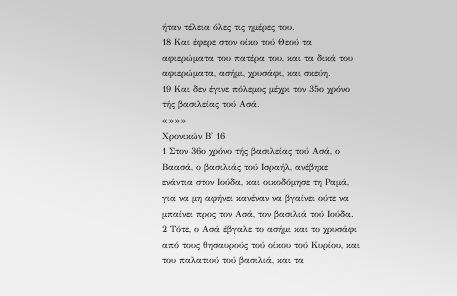ήταν τέλεια όλες τις ημέρες του.
18 Και έφερε στον οίκο τού Θεού τα αφιερώματα του πατέρα του, και τα δικά του αφιερώματα, ασήμι, χρυσάφι, και σκεύη.
19 Και δεν έγινε πόλεμος μέχρι τον 35ο χρόνο τής βασιλείας τού Ασά.
«»»»
Χρονικών Β' 16
1 Στον 36ο χρόνο τής βασιλείας τού Ασά, ο Βαασά, ο βασιλιάς τού Ισραήλ, ανέβηκε ενάντια στον Ιούδα, και οικοδόμησε τη Ραμά, για να μη αφήνει κανέναν να βγαίνει ούτε να μπαίνει προς τον Ασά, τον βασιλιά τού Ιούδα.
2 Τότε, ο Ασά έβγαλε το ασήμι και το χρυσάφι από τους θησαυρούς τού οίκου τού Κυρίου, και του παλατιού τού βασιλιά, και τα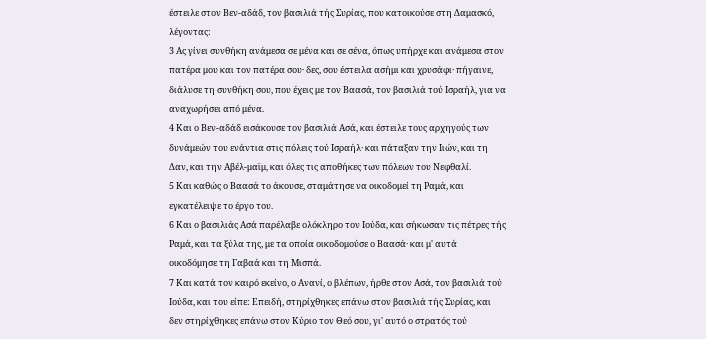έστειλε στον Βεν-αδάδ, τον βασιλιά τής Συρίας, που κατοικούσε στη Δαμασκό, λέγοντας:
3 Ας γίνει συνθήκη ανάμεσα σε μένα και σε σένα, όπως υπήρχε και ανάμεσα στον πατέρα μου και τον πατέρα σου· δες, σου έστειλα ασήμι και χρυσάφι· πήγαινε, διάλυσε τη συνθήκη σου, που έχεις με τον Βαασά, τον βασιλιά τού Ισραήλ, για να αναχωρήσει από μένα.
4 Και ο Βεν-αδάδ εισάκουσε τον βασιλιά Ασά, και έστειλε τους αρχηγούς των δυνάμεών του ενάντια στις πόλεις τού Ισραήλ· και πάταξαν την Ιιών, και τη Δαν, και την Αβέλ-μαϊμ, και όλες τις αποθήκες των πόλεων του Νεφθαλί.
5 Και καθώς ο Βαασά το άκουσε, σταμάτησε να οικοδομεί τη Ραμά, και εγκατέλειψε το έργο του.
6 Και ο βασιλιάς Ασά παρέλαβε ολόκληρο τον Ιούδα, και σήκωσαν τις πέτρες τής Ραμά, και τα ξύλα της, με τα οποία οικοδομούσε ο Βαασά· και μ' αυτά οικοδόμησε τη Γαβαά και τη Μισπά.
7 Και κατά τον καιρό εκείνο, ο Ανανί, ο βλέπων, ήρθε στον Ασά, τον βασιλιά τού Ιούδα, και του είπε: Επειδή, στηρίχθηκες επάνω στον βασιλιά τής Συρίας, και δεν στηρίχθηκες επάνω στον Κύριο τον Θεό σου, γι' αυτό ο στρατός τού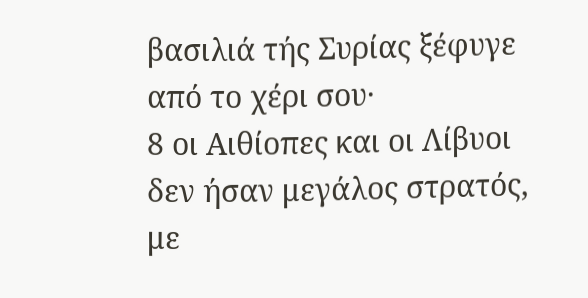βασιλιά τής Συρίας ξέφυγε από το χέρι σου·
8 οι Αιθίοπες και οι Λίβυοι δεν ήσαν μεγάλος στρατός, με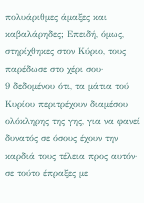πολυάριθμες άμαξες και καβαλάρηδες; Επειδή, όμως, στηρίχθηκες στον Κύριο, τους παρέδωσε στο χέρι σου·
9 δεδομένου ότι, τα μάτια τού Κυρίου περιτρέχουν διαμέσου ολόκληρης της γης, για να φανεί δυνατός σε όσους έχουν την καρδιά τους τέλεια προς αυτόν· σε τούτο έπραξες με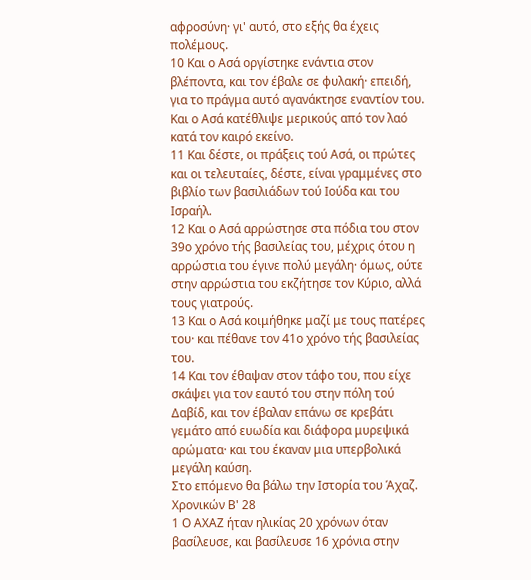αφροσύνη· γι' αυτό, στο εξής θα έχεις πολέμους.
10 Και ο Ασά οργίστηκε ενάντια στον βλέποντα, και τον έβαλε σε φυλακή· επειδή, για το πράγμα αυτό αγανάκτησε εναντίον του. Και ο Ασά κατέθλιψε μερικούς από τον λαό κατά τον καιρό εκείνο.
11 Και δέστε, οι πράξεις τού Ασά, οι πρώτες και οι τελευταίες, δέστε, είναι γραμμένες στο βιβλίο των βασιλιάδων τού Ιούδα και του Ισραήλ.
12 Και ο Ασά αρρώστησε στα πόδια του στον 39ο χρόνο τής βασιλείας του, μέχρις ότου η αρρώστια του έγινε πολύ μεγάλη· όμως, ούτε στην αρρώστια του εκζήτησε τον Κύριο, αλλά τους γιατρούς.
13 Και ο Ασά κοιμήθηκε μαζί με τους πατέρες του· και πέθανε τον 41ο χρόνο τής βασιλείας του.
14 Και τον έθαψαν στον τάφο του, που είχε σκάψει για τον εαυτό του στην πόλη τού Δαβίδ, και τον έβαλαν επάνω σε κρεβάτι γεμάτο από ευωδία και διάφορα μυρεψικά αρώματα· και του έκαναν μια υπερβολικά μεγάλη καύση.
Στο επόμενο θα βάλω την Ιστορία του Άχαζ.
Χρονικών Β' 28
1 Ο ΑΧΑΖ ήταν ηλικίας 20 χρόνων όταν βασίλευσε, και βασίλευσε 16 χρόνια στην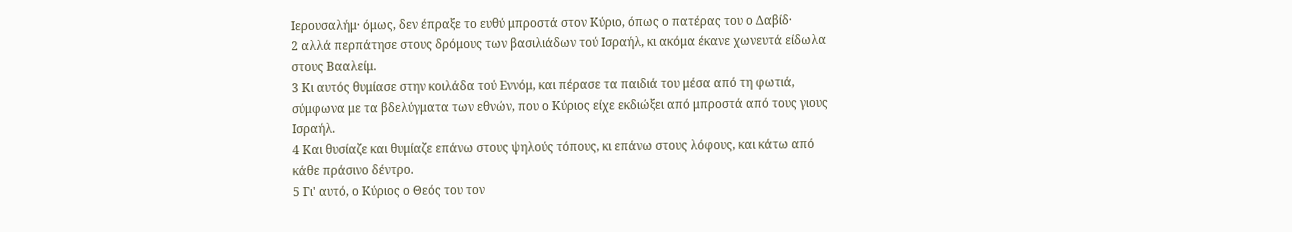Ιερουσαλήμ· όμως, δεν έπραξε το ευθύ μπροστά στον Κύριο, όπως ο πατέρας του ο Δαβίδ·
2 αλλά περπάτησε στους δρόμους των βασιλιάδων τού Ισραήλ, κι ακόμα έκανε χωνευτά είδωλα στους Βααλείμ.
3 Κι αυτός θυμίασε στην κοιλάδα τού Εννόμ, και πέρασε τα παιδιά του μέσα από τη φωτιά, σύμφωνα με τα βδελύγματα των εθνών, που ο Κύριος είχε εκδιώξει από μπροστά από τους γιους Ισραήλ.
4 Και θυσίαζε και θυμίαζε επάνω στους ψηλούς τόπους, κι επάνω στους λόφους, και κάτω από κάθε πράσινο δέντρο.
5 Γι' αυτό, ο Κύριος ο Θεός του τον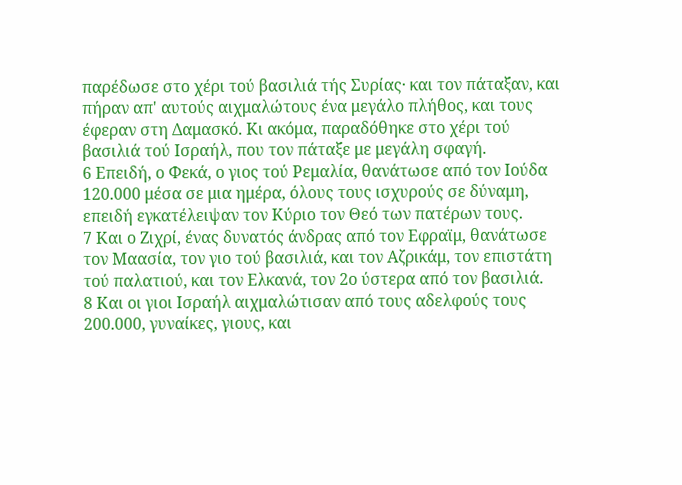παρέδωσε στο χέρι τού βασιλιά τής Συρίας· και τον πάταξαν, και πήραν απ' αυτούς αιχμαλώτους ένα μεγάλο πλήθος, και τους έφεραν στη Δαμασκό. Κι ακόμα, παραδόθηκε στο χέρι τού βασιλιά τού Ισραήλ, που τον πάταξε με μεγάλη σφαγή.
6 Επειδή, ο Φεκά, ο γιος τού Ρεμαλία, θανάτωσε από τον Ιούδα 120.000 μέσα σε μια ημέρα, όλους τους ισχυρούς σε δύναμη, επειδή εγκατέλειψαν τον Κύριο τον Θεό των πατέρων τους.
7 Και ο Ζιχρί, ένας δυνατός άνδρας από τον Εφραϊμ, θανάτωσε τον Μαασία, τον γιο τού βασιλιά, και τον Αζρικάμ, τον επιστάτη τού παλατιού, και τον Ελκανά, τον 2ο ύστερα από τον βασιλιά.
8 Και οι γιοι Ισραήλ αιχμαλώτισαν από τους αδελφούς τους 200.000, γυναίκες, γιους, και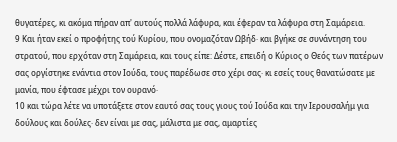θυγατέρες, κι ακόμα πήραν απ' αυτούς πολλά λάφυρα, και έφεραν τα λάφυρα στη Σαμάρεια.
9 Και ήταν εκεί ο προφήτης τού Κυρίου, που ονομαζόταν Ωβήδ· και βγήκε σε συνάντηση του στρατού, που ερχόταν στη Σαμάρεια, και τους είπε: Δέστε, επειδή ο Κύριος ο Θεός των πατέρων σας οργίστηκε ενάντια στον Ιούδα, τους παρέδωσε στο χέρι σας· κι εσείς τους θανατώσατε με μανία, που έφτασε μέχρι τον ουρανό·
10 και τώρα λέτε να υποτάξετε στον εαυτό σας τους γιους τού Ιούδα και την Ιερουσαλήμ για δούλους και δούλες· δεν είναι με σας, μάλιστα με σας, αμαρτίες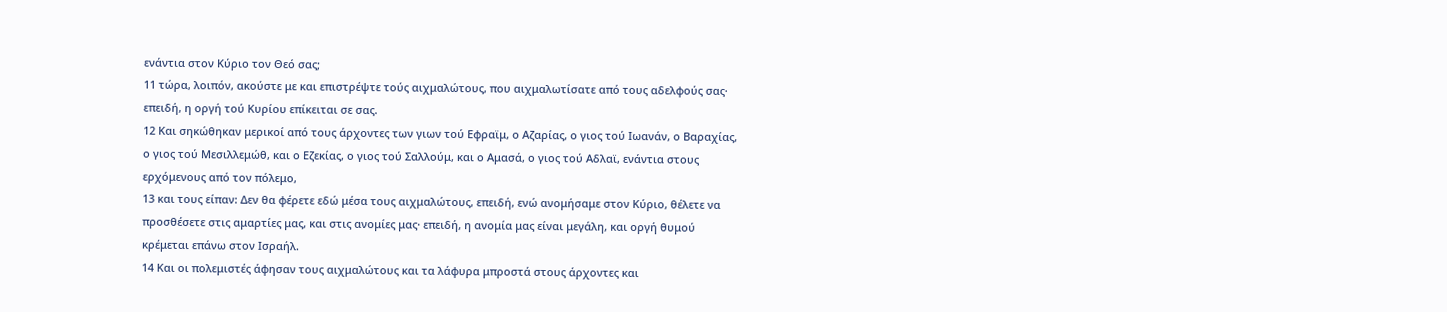ενάντια στον Κύριο τον Θεό σας;
11 τώρα, λοιπόν, ακούστε με και επιστρέψτε τούς αιχμαλώτους, που αιχμαλωτίσατε από τους αδελφούς σας· επειδή, η οργή τού Κυρίου επίκειται σε σας.
12 Και σηκώθηκαν μερικοί από τους άρχοντες των γιων τού Εφραϊμ, ο Αζαρίας, ο γιος τού Ιωανάν, ο Βαραχίας, ο γιος τού Μεσιλλεμώθ, και ο Εζεκίας, ο γιος τού Σαλλούμ, και ο Αμασά, ο γιος τού Αδλαϊ, ενάντια στους ερχόμενους από τον πόλεμο,
13 και τους είπαν: Δεν θα φέρετε εδώ μέσα τους αιχμαλώτους, επειδή, ενώ ανομήσαμε στον Κύριο, θέλετε να προσθέσετε στις αμαρτίες μας, και στις ανομίες μας· επειδή, η ανομία μας είναι μεγάλη, και οργή θυμού κρέμεται επάνω στον Ισραήλ.
14 Και οι πολεμιστές άφησαν τους αιχμαλώτους και τα λάφυρα μπροστά στους άρχοντες και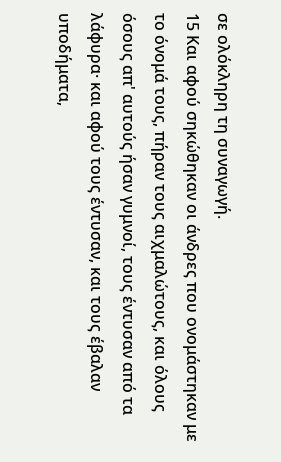σε ολόκληρη τη συναγωγή.
15 Και αφού σηκώθηκαν οι άνδρες που ονομάστηκαν με το όνομά τους, πήραν τους αιχμαλώτους, και όλους όσους απ' αυτούς ήσαν γυμνοί, τους έντυσαν από τα λάφυρα· και αφού τους έντυσαν, και τους έβαλαν υποδήματα,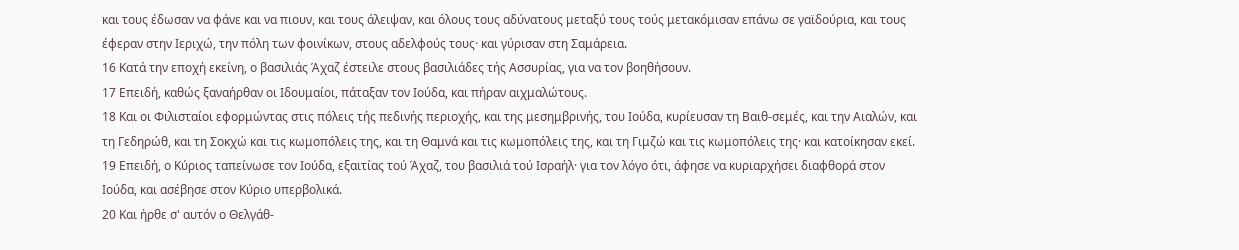και τους έδωσαν να φάνε και να πιουν, και τους άλειψαν, και όλους τους αδύνατους μεταξύ τους τούς μετακόμισαν επάνω σε γαϊδούρια, και τους έφεραν στην Ιεριχώ, την πόλη των φοινίκων, στους αδελφούς τους· και γύρισαν στη Σαμάρεια.
16 Κατά την εποχή εκείνη, ο βασιλιάς Άχαζ έστειλε στους βασιλιάδες τής Ασσυρίας, για να τον βοηθήσουν.
17 Επειδή, καθώς ξαναήρθαν οι Ιδουμαίοι, πάταξαν τον Ιούδα, και πήραν αιχμαλώτους.
18 Και οι Φιλισταίοι εφορμώντας στις πόλεις τής πεδινής περιοχής, και της μεσημβρινής, του Ιούδα, κυρίευσαν τη Βαιθ-σεμές, και την Αιαλών, και τη Γεδηρώθ, και τη Σοκχώ και τις κωμοπόλεις της, και τη Θαμνά και τις κωμοπόλεις της, και τη Γιμζώ και τις κωμοπόλεις της· και κατοίκησαν εκεί.
19 Επειδή, ο Κύριος ταπείνωσε τον Ιούδα, εξαιτίας τού Άχαζ, του βασιλιά τού Ισραήλ· για τον λόγο ότι, άφησε να κυριαρχήσει διαφθορά στον Ιούδα, και ασέβησε στον Κύριο υπερβολικά.
20 Και ήρθε σ' αυτόν ο Θελγάθ-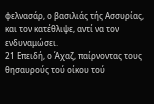φελνασάρ, ο βασιλιάς τής Ασσυρίας, και τον κατέθλιψε, αντί να τον ενδυναμώσει.
21 Επειδή, ο Άχαζ, παίρνοντας τους θησαυρούς τού οίκου τού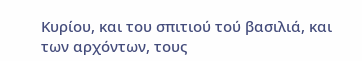Κυρίου, και του σπιτιού τού βασιλιά, και των αρχόντων, τους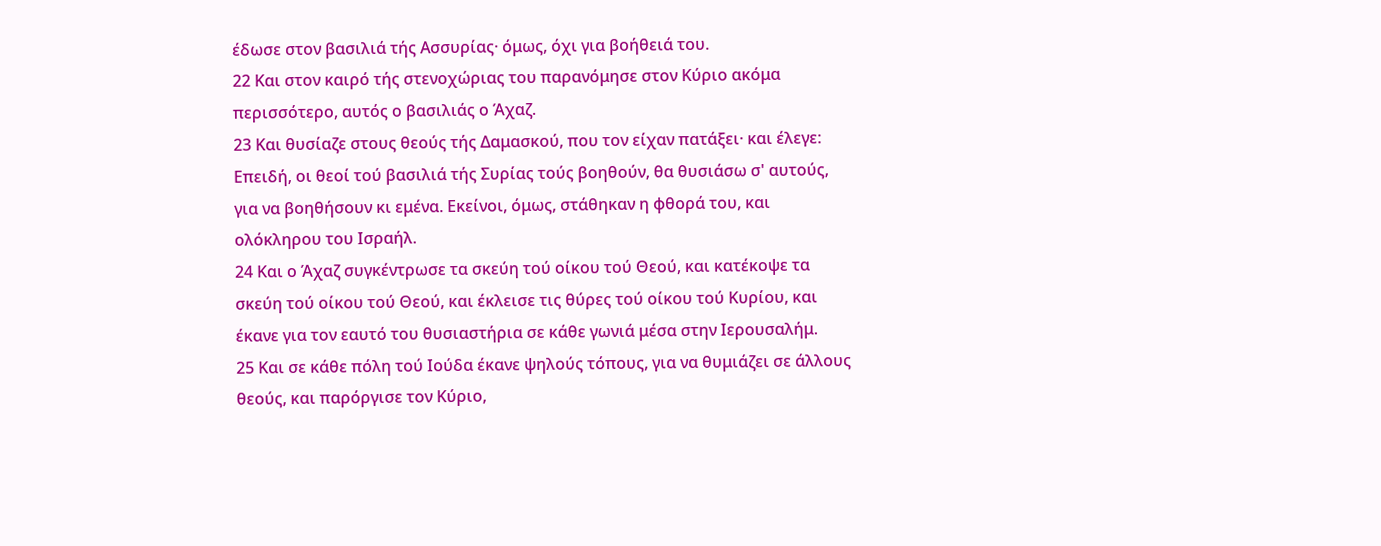έδωσε στον βασιλιά τής Ασσυρίας· όμως, όχι για βοήθειά του.
22 Και στον καιρό τής στενοχώριας του παρανόμησε στον Κύριο ακόμα περισσότερο, αυτός ο βασιλιάς ο Άχαζ.
23 Και θυσίαζε στους θεούς τής Δαμασκού, που τον είχαν πατάξει· και έλεγε: Επειδή, οι θεοί τού βασιλιά τής Συρίας τούς βοηθούν, θα θυσιάσω σ' αυτούς, για να βοηθήσουν κι εμένα. Εκείνοι, όμως, στάθηκαν η φθορά του, και ολόκληρου του Ισραήλ.
24 Και ο Άχαζ συγκέντρωσε τα σκεύη τού οίκου τού Θεού, και κατέκοψε τα σκεύη τού οίκου τού Θεού, και έκλεισε τις θύρες τού οίκου τού Κυρίου, και έκανε για τον εαυτό του θυσιαστήρια σε κάθε γωνιά μέσα στην Ιερουσαλήμ.
25 Και σε κάθε πόλη τού Ιούδα έκανε ψηλούς τόπους, για να θυμιάζει σε άλλους θεούς, και παρόργισε τον Κύριο,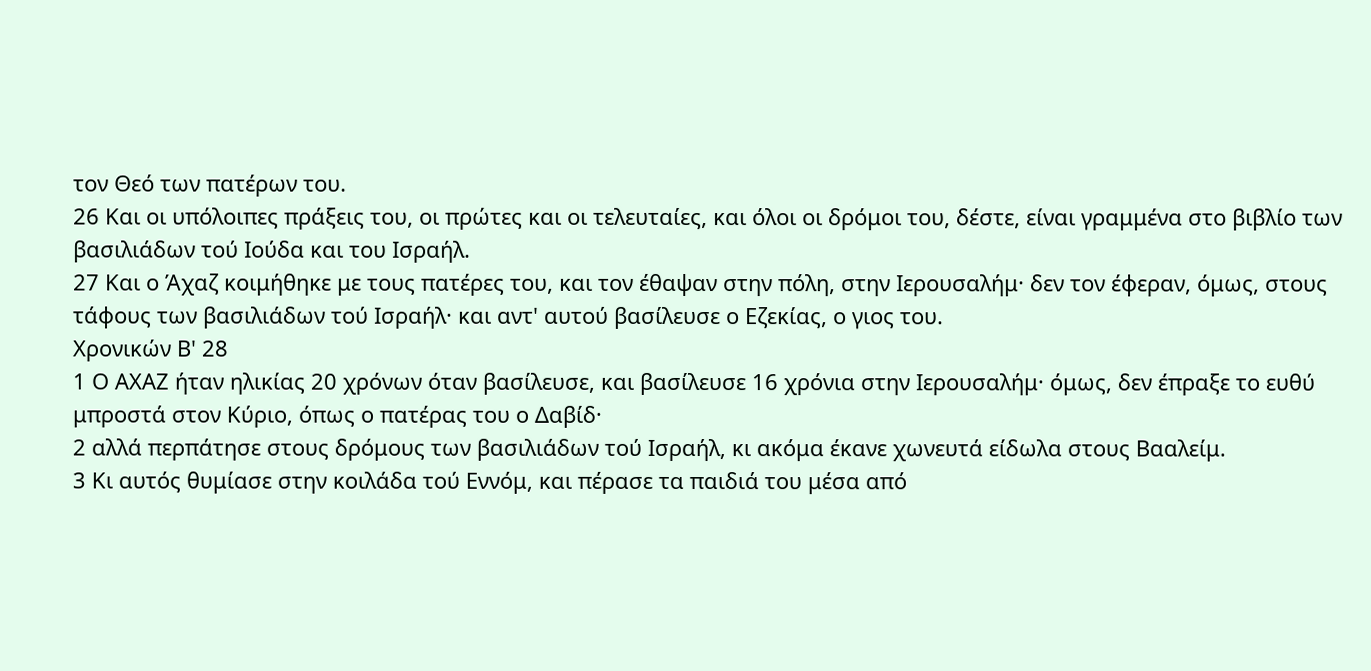τον Θεό των πατέρων του.
26 Και οι υπόλοιπες πράξεις του, οι πρώτες και οι τελευταίες, και όλοι οι δρόμοι του, δέστε, είναι γραμμένα στο βιβλίο των βασιλιάδων τού Ιούδα και του Ισραήλ.
27 Και ο Άχαζ κοιμήθηκε με τους πατέρες του, και τον έθαψαν στην πόλη, στην Ιερουσαλήμ· δεν τον έφεραν, όμως, στους τάφους των βασιλιάδων τού Ισραήλ· και αντ' αυτού βασίλευσε ο Εζεκίας, ο γιος του.
Χρονικών Β' 28
1 Ο ΑΧΑΖ ήταν ηλικίας 20 χρόνων όταν βασίλευσε, και βασίλευσε 16 χρόνια στην Ιερουσαλήμ· όμως, δεν έπραξε το ευθύ μπροστά στον Κύριο, όπως ο πατέρας του ο Δαβίδ·
2 αλλά περπάτησε στους δρόμους των βασιλιάδων τού Ισραήλ, κι ακόμα έκανε χωνευτά είδωλα στους Βααλείμ.
3 Κι αυτός θυμίασε στην κοιλάδα τού Εννόμ, και πέρασε τα παιδιά του μέσα από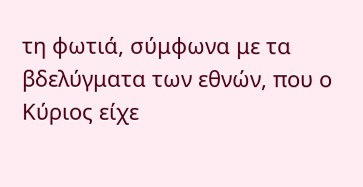τη φωτιά, σύμφωνα με τα βδελύγματα των εθνών, που ο Κύριος είχε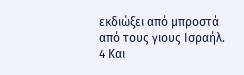εκδιώξει από μπροστά από τους γιους Ισραήλ.
4 Και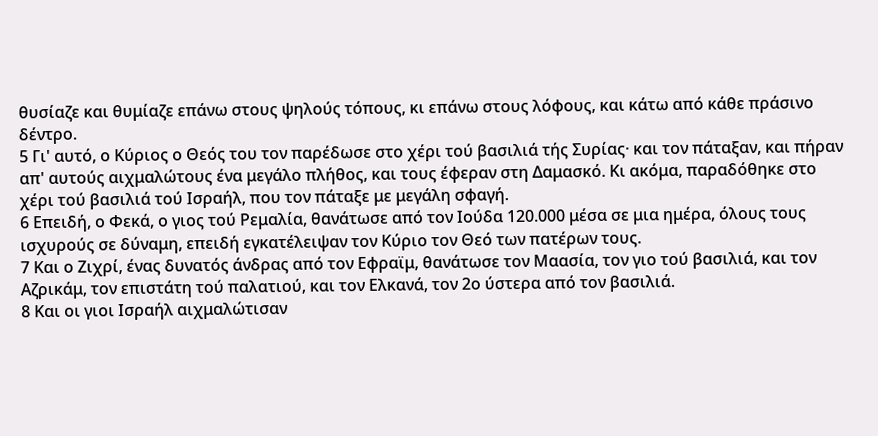θυσίαζε και θυμίαζε επάνω στους ψηλούς τόπους, κι επάνω στους λόφους, και κάτω από κάθε πράσινο δέντρο.
5 Γι' αυτό, ο Κύριος ο Θεός του τον παρέδωσε στο χέρι τού βασιλιά τής Συρίας· και τον πάταξαν, και πήραν απ' αυτούς αιχμαλώτους ένα μεγάλο πλήθος, και τους έφεραν στη Δαμασκό. Κι ακόμα, παραδόθηκε στο χέρι τού βασιλιά τού Ισραήλ, που τον πάταξε με μεγάλη σφαγή.
6 Επειδή, ο Φεκά, ο γιος τού Ρεμαλία, θανάτωσε από τον Ιούδα 120.000 μέσα σε μια ημέρα, όλους τους ισχυρούς σε δύναμη, επειδή εγκατέλειψαν τον Κύριο τον Θεό των πατέρων τους.
7 Και ο Ζιχρί, ένας δυνατός άνδρας από τον Εφραϊμ, θανάτωσε τον Μαασία, τον γιο τού βασιλιά, και τον Αζρικάμ, τον επιστάτη τού παλατιού, και τον Ελκανά, τον 2ο ύστερα από τον βασιλιά.
8 Και οι γιοι Ισραήλ αιχμαλώτισαν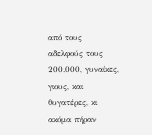από τους αδελφούς τους 200.000, γυναίκες, γιους, και θυγατέρες, κι ακόμα πήραν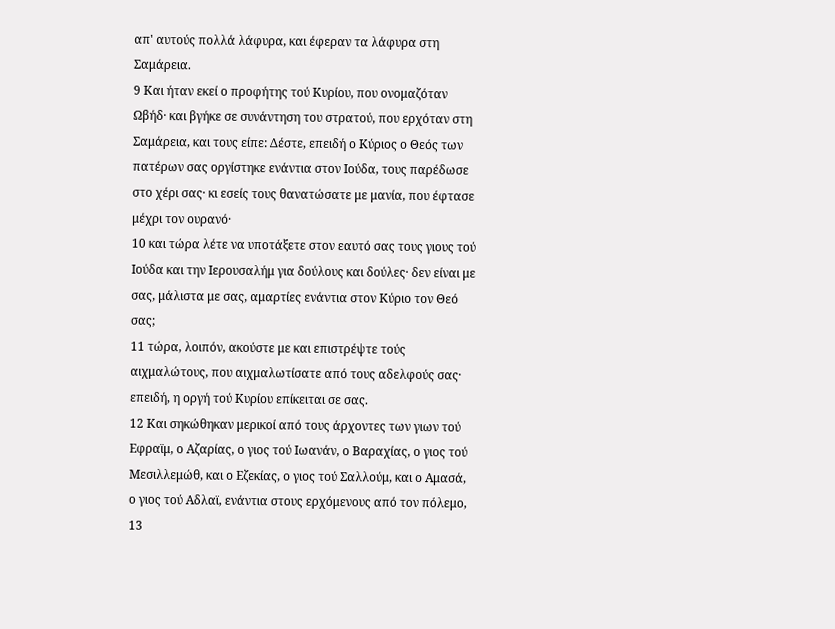απ' αυτούς πολλά λάφυρα, και έφεραν τα λάφυρα στη Σαμάρεια.
9 Και ήταν εκεί ο προφήτης τού Κυρίου, που ονομαζόταν Ωβήδ· και βγήκε σε συνάντηση του στρατού, που ερχόταν στη Σαμάρεια, και τους είπε: Δέστε, επειδή ο Κύριος ο Θεός των πατέρων σας οργίστηκε ενάντια στον Ιούδα, τους παρέδωσε στο χέρι σας· κι εσείς τους θανατώσατε με μανία, που έφτασε μέχρι τον ουρανό·
10 και τώρα λέτε να υποτάξετε στον εαυτό σας τους γιους τού Ιούδα και την Ιερουσαλήμ για δούλους και δούλες· δεν είναι με σας, μάλιστα με σας, αμαρτίες ενάντια στον Κύριο τον Θεό σας;
11 τώρα, λοιπόν, ακούστε με και επιστρέψτε τούς αιχμαλώτους, που αιχμαλωτίσατε από τους αδελφούς σας· επειδή, η οργή τού Κυρίου επίκειται σε σας.
12 Και σηκώθηκαν μερικοί από τους άρχοντες των γιων τού Εφραϊμ, ο Αζαρίας, ο γιος τού Ιωανάν, ο Βαραχίας, ο γιος τού Μεσιλλεμώθ, και ο Εζεκίας, ο γιος τού Σαλλούμ, και ο Αμασά, ο γιος τού Αδλαϊ, ενάντια στους ερχόμενους από τον πόλεμο,
13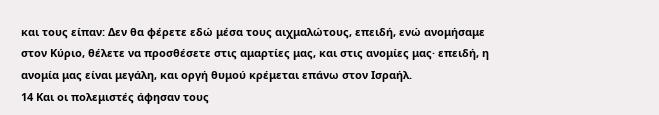και τους είπαν: Δεν θα φέρετε εδώ μέσα τους αιχμαλώτους, επειδή, ενώ ανομήσαμε στον Κύριο, θέλετε να προσθέσετε στις αμαρτίες μας, και στις ανομίες μας· επειδή, η ανομία μας είναι μεγάλη, και οργή θυμού κρέμεται επάνω στον Ισραήλ.
14 Και οι πολεμιστές άφησαν τους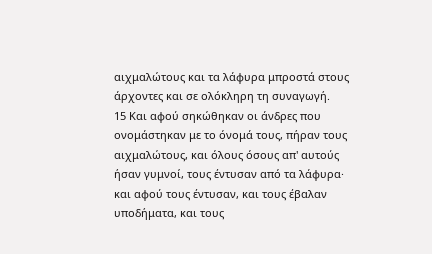αιχμαλώτους και τα λάφυρα μπροστά στους άρχοντες και σε ολόκληρη τη συναγωγή.
15 Και αφού σηκώθηκαν οι άνδρες που ονομάστηκαν με το όνομά τους, πήραν τους αιχμαλώτους, και όλους όσους απ' αυτούς ήσαν γυμνοί, τους έντυσαν από τα λάφυρα· και αφού τους έντυσαν, και τους έβαλαν υποδήματα, και τους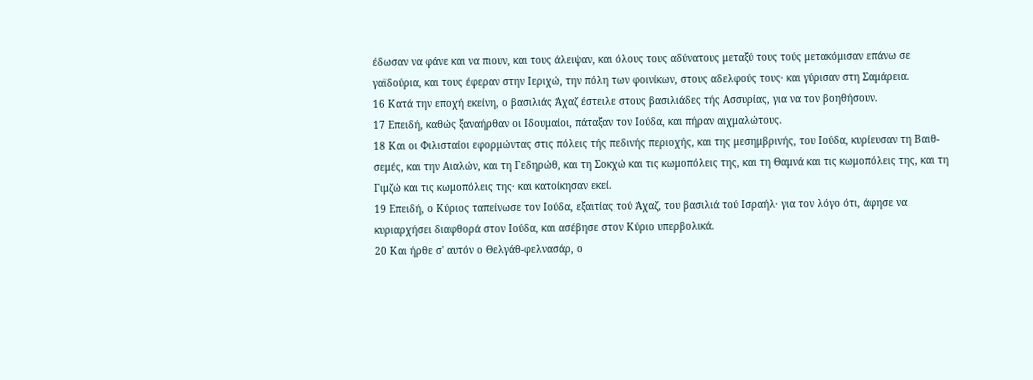έδωσαν να φάνε και να πιουν, και τους άλειψαν, και όλους τους αδύνατους μεταξύ τους τούς μετακόμισαν επάνω σε γαϊδούρια, και τους έφεραν στην Ιεριχώ, την πόλη των φοινίκων, στους αδελφούς τους· και γύρισαν στη Σαμάρεια.
16 Κατά την εποχή εκείνη, ο βασιλιάς Άχαζ έστειλε στους βασιλιάδες τής Ασσυρίας, για να τον βοηθήσουν.
17 Επειδή, καθώς ξαναήρθαν οι Ιδουμαίοι, πάταξαν τον Ιούδα, και πήραν αιχμαλώτους.
18 Και οι Φιλισταίοι εφορμώντας στις πόλεις τής πεδινής περιοχής, και της μεσημβρινής, του Ιούδα, κυρίευσαν τη Βαιθ-σεμές, και την Αιαλών, και τη Γεδηρώθ, και τη Σοκχώ και τις κωμοπόλεις της, και τη Θαμνά και τις κωμοπόλεις της, και τη Γιμζώ και τις κωμοπόλεις της· και κατοίκησαν εκεί.
19 Επειδή, ο Κύριος ταπείνωσε τον Ιούδα, εξαιτίας τού Άχαζ, του βασιλιά τού Ισραήλ· για τον λόγο ότι, άφησε να κυριαρχήσει διαφθορά στον Ιούδα, και ασέβησε στον Κύριο υπερβολικά.
20 Και ήρθε σ' αυτόν ο Θελγάθ-φελνασάρ, ο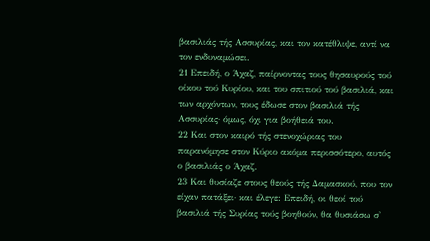βασιλιάς τής Ασσυρίας, και τον κατέθλιψε, αντί να τον ενδυναμώσει.
21 Επειδή, ο Άχαζ, παίρνοντας τους θησαυρούς τού οίκου τού Κυρίου, και του σπιτιού τού βασιλιά, και των αρχόντων, τους έδωσε στον βασιλιά τής Ασσυρίας· όμως, όχι για βοήθειά του.
22 Και στον καιρό τής στενοχώριας του παρανόμησε στον Κύριο ακόμα περισσότερο, αυτός ο βασιλιάς ο Άχαζ.
23 Και θυσίαζε στους θεούς τής Δαμασκού, που τον είχαν πατάξει· και έλεγε: Επειδή, οι θεοί τού βασιλιά τής Συρίας τούς βοηθούν, θα θυσιάσω σ'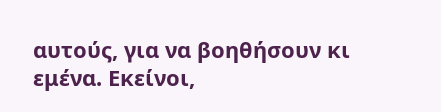αυτούς, για να βοηθήσουν κι εμένα. Εκείνοι,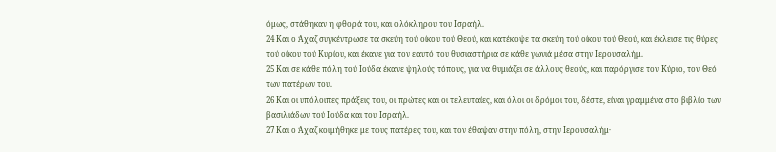όμως, στάθηκαν η φθορά του, και ολόκληρου του Ισραήλ.
24 Και ο Άχαζ συγκέντρωσε τα σκεύη τού οίκου τού Θεού, και κατέκοψε τα σκεύη τού οίκου τού Θεού, και έκλεισε τις θύρες τού οίκου τού Κυρίου, και έκανε για τον εαυτό του θυσιαστήρια σε κάθε γωνιά μέσα στην Ιερουσαλήμ.
25 Και σε κάθε πόλη τού Ιούδα έκανε ψηλούς τόπους, για να θυμιάζει σε άλλους θεούς, και παρόργισε τον Κύριο, τον Θεό των πατέρων του.
26 Και οι υπόλοιπες πράξεις του, οι πρώτες και οι τελευταίες, και όλοι οι δρόμοι του, δέστε, είναι γραμμένα στο βιβλίο των βασιλιάδων τού Ιούδα και του Ισραήλ.
27 Και ο Άχαζ κοιμήθηκε με τους πατέρες του, και τον έθαψαν στην πόλη, στην Ιερουσαλήμ·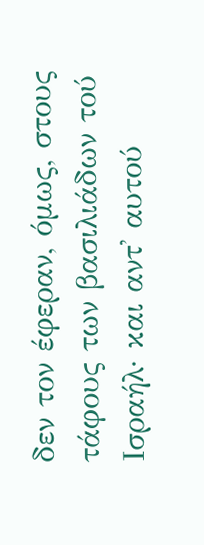δεν τον έφεραν, όμως, στους τάφους των βασιλιάδων τού Ισραήλ· και αντ' αυτού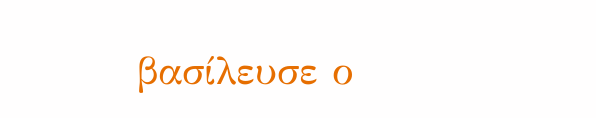βασίλευσε ο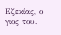Εζεκίας, ο γιος του.